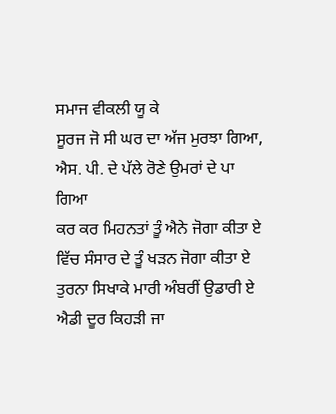ਸਮਾਜ ਵੀਕਲੀ ਯੂ ਕੇ
ਸੂਰਜ ਜੋ ਸੀ ਘਰ ਦਾ ਅੱਜ ਮੁਰਝਾ ਗਿਆ,
ਐਸ. ਪੀ. ਦੇ ਪੱਲੇ ਰੋਣੇ ਉਮਰਾਂ ਦੇ ਪਾ ਗਿਆ
ਕਰ ਕਰ ਮਿਹਨਤਾਂ ਤੂੰ ਐਨੇ ਜੋਗਾ ਕੀਤਾ ਏ
ਵਿੱਚ ਸੰਸਾਰ ਦੇ ਤੂੰ ਖੜਨ ਜੋਗਾ ਕੀਤਾ ਏ
ਤੁਰਨਾ ਸਿਖਾਕੇ ਮਾਰੀ ਅੰਬਰੀਂ ਉਡਾਰੀ ਏ
ਐਡੀ ਦੂਰ ਕਿਹੜੀ ਜਾ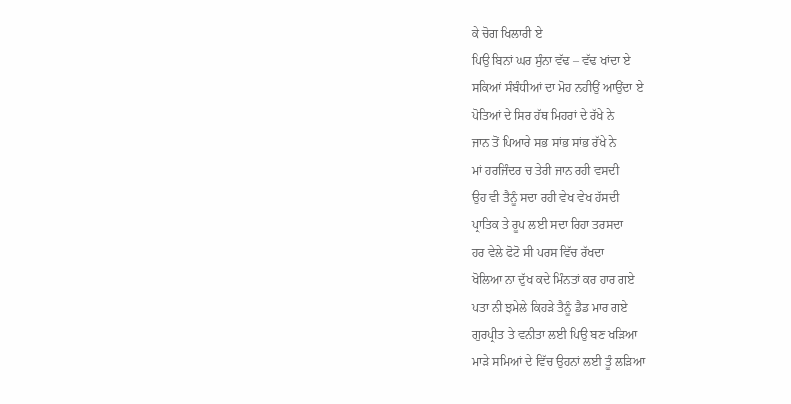ਕੇ ਚੋਗ ਖਿਲਾਰੀ ਏ
ਪਿਉ ਬਿਨਾਂ ਘਰ ਸੁੰਨਾ ਵੱਢ – ਵੱਢ ਖਾਂਦਾ ਏ
ਸਕਿਆਂ ਸੰਬੰਧੀਆਂ ਦਾ ਮੋਹ ਨਹੀਉਂ ਆਉਂਦਾ ਏ
ਪੋਤਿਆਂ ਦੇ ਸਿਰ ਹੱਥ ਮਿਹਰਾਂ ਦੇ ਰੱਖੇ ਨੇ
ਜਾਨ ਤੋਂ ਪਿਆਰੇ ਸਭ ਸਾਂਭ ਸਾਂਭ ਰੱਖੇ ਨੇ
ਮਾਂ ਹਰਜਿੰਦਰ ਚ ਤੇਰੀ ਜਾਨ ਰਹੀ ਵਸਦੀ
ਉਹ ਵੀ ਤੈਨੂੰ ਸਦਾ ਰਹੀ ਵੇਖ ਵੇਖ ਹੱਸਦੀ
ਪ੍ਰਾਤਿਕ ਤੇ ਰੂਪ ਲਈ ਸਦਾ ਰਿਹਾ ਤਰਸਦਾ
ਹਰ ਵੇਲੇ ਫੋਟੋ ਸੀ ਪਰਸ ਵਿੱਚ ਰੱਖਦਾ
ਖੋਲਿਆ ਨਾ ਦੁੱਖ ਕਦੇ ਮਿੰਨਤਾਂ ਕਰ ਹਾਰ ਗਏ
ਪਤਾ ਨੀ ਝਮੇਲੇ ਕਿਹੜੇ ਤੈਨੂੰ ਡੈਡ ਮਾਰ ਗਏ
ਗੁਰਪ੍ਰੀਤ ਤੇ ਵਨੀਤਾ ਲਈ ਪਿਉ ਬਣ ਖੜਿਆ
ਮਾੜੇ ਸਮਿਆਂ ਦੇ ਵਿੱਚ ਉਹਨਾਂ ਲਈ ਤੂੰ ਲੜਿਆ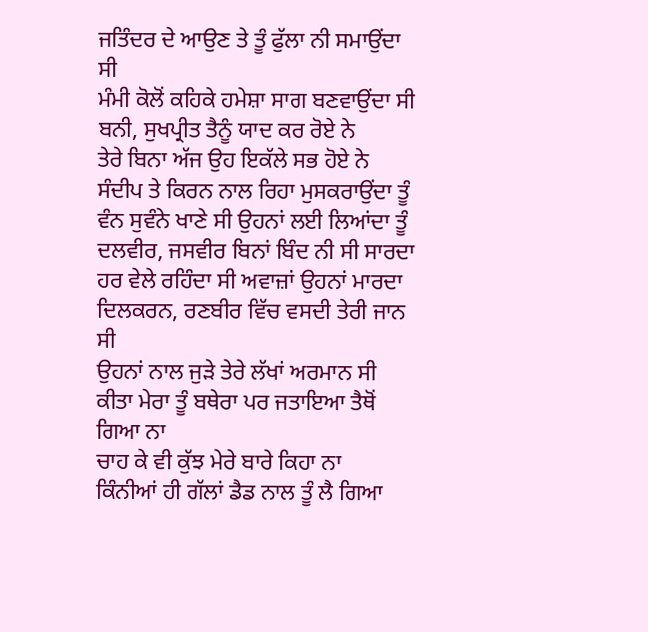ਜਤਿੰਦਰ ਦੇ ਆਉਣ ਤੇ ਤੂੰ ਫੁੱਲਾ ਨੀ ਸਮਾਉਂਦਾ ਸੀ
ਮੰਮੀ ਕੋਲੋਂ ਕਹਿਕੇ ਹਮੇਸ਼ਾ ਸਾਗ ਬਣਵਾਉਂਦਾ ਸੀ
ਬਨੀ, ਸੁਖਪ੍ਰੀਤ ਤੈਨੂੰ ਯਾਦ ਕਰ ਰੋਏ ਨੇ
ਤੇਰੇ ਬਿਨਾ ਅੱਜ ਉਹ ਇਕੱਲੇ ਸਭ ਹੋਏ ਨੇ
ਸੰਦੀਪ ਤੇ ਕਿਰਨ ਨਾਲ ਰਿਹਾ ਮੁਸਕਰਾਉਂਦਾ ਤੂੰ
ਵੰਨ ਸੁਵੰਨੇ ਖਾਣੇ ਸੀ ਉਹਨਾਂ ਲਈ ਲਿਆਂਦਾ ਤੂੰ
ਦਲਵੀਰ, ਜਸਵੀਰ ਬਿਨਾਂ ਬਿੰਦ ਨੀ ਸੀ ਸਾਰਦਾ
ਹਰ ਵੇਲੇ ਰਹਿੰਦਾ ਸੀ ਅਵਾਜ਼ਾਂ ਉਹਨਾਂ ਮਾਰਦਾ
ਦਿਲਕਰਨ, ਰਣਬੀਰ ਵਿੱਚ ਵਸਦੀ ਤੇਰੀ ਜਾਨ ਸੀ
ਉਹਨਾਂ ਨਾਲ ਜੁੜੇ ਤੇਰੇ ਲੱਖਾਂ ਅਰਮਾਨ ਸੀ
ਕੀਤਾ ਮੇਰਾ ਤੂੰ ਬਥੇਰਾ ਪਰ ਜਤਾਇਆ ਤੈਥੋਂ ਗਿਆ ਨਾ
ਚਾਹ ਕੇ ਵੀ ਕੁੱਝ ਮੇਰੇ ਬਾਰੇ ਕਿਹਾ ਨਾ
ਕਿੰਨੀਆਂ ਹੀ ਗੱਲਾਂ ਡੈਡ ਨਾਲ ਤੂੰ ਲੈ ਗਿਆ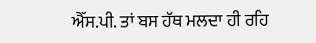ਐੱਸ.ਪੀ. ਤਾਂ ਬਸ ਹੱਥ ਮਲਦਾ ਹੀ ਰਹਿ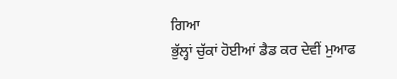ਗਿਆ
ਭੁੱਲ੍ਹਾਂ ਚੁੱਕਾਂ ਹੋਈਆਂ ਡੈਡ ਕਰ ਦੇਵੀਂ ਮੁਆਫ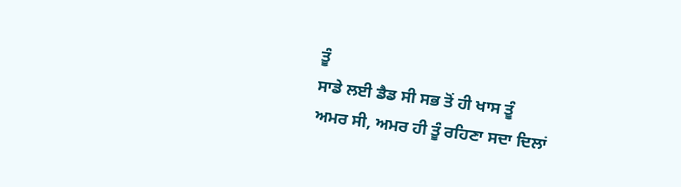ਤੂੰ
ਸਾਡੇ ਲਈ ਡੈਡ ਸੀ ਸਭ ਤੋਂ ਹੀ ਖਾਸ ਤੂੰ
ਅਮਰ ਸੀ, ਅਮਰ ਹੀ ਤੂੰ ਰਹਿਣਾ ਸਦਾ ਦਿਲਾਂ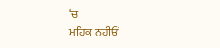‘ਚ
ਮਹਿਕ ਨਹੀਓਂ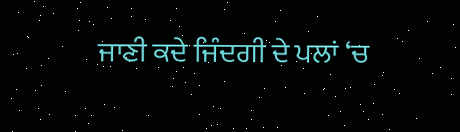ਜਾਣੀ ਕਦੇ ਜਿੰਦਗੀ ਦੇ ਪਲਾਂ ‘ਚ